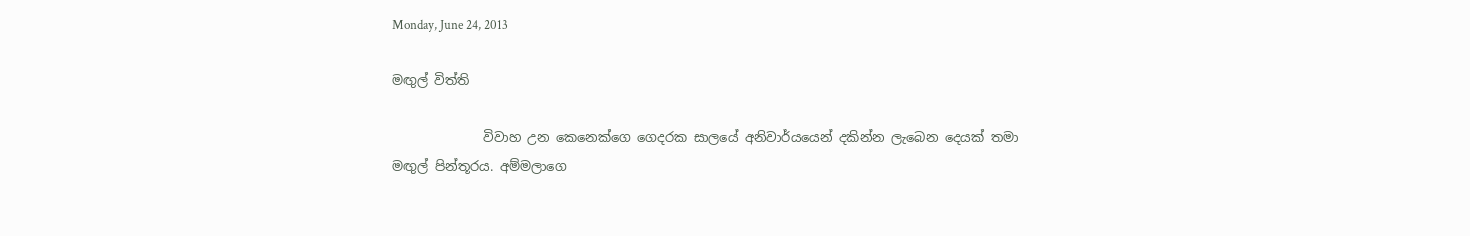Monday, June 24, 2013

මඟුල් විත්ති

              විවාහ උන කෙනෙක්ගෙ ගෙදරක සාලයේ අනිවාර්යයෙන් දකින්න ලැබෙන දෙයක් තමා මඟුල් පින්තූරය. අම්මලාගෙ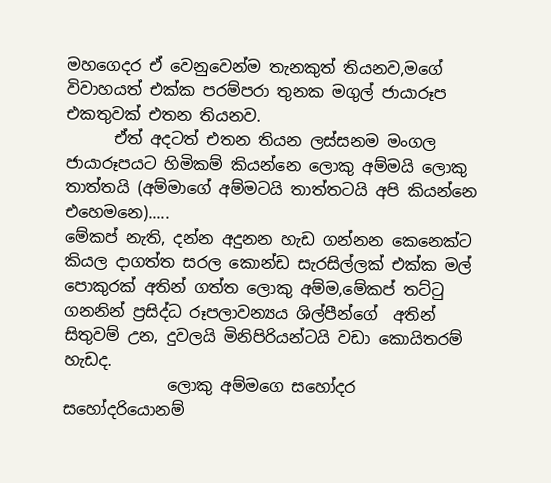මහගෙදර ඒ වෙනුවෙන්ම තැනකුත් තියනව,මගේ විවාහයත් එක්ක පරම්පරා තුනක මගුල් ජායාරූප එකතුවක් එතන තියනව.
      ඒත් අදටත් එතන තියන ලස්සනම මංගල ජායාරූපයට හිමිකම් කියන්නෙ ලොකු අම්මයි ලොකු තාත්තයි (අම්මාගේ අම්මටයි තාත්තටයි අපි කියන්නෙ එහෙමනෙ).....
මේකප් නැති, දන්න අදුනන හැඩ ගන්නන කෙනෙක්ට කියල දාගත්ත සරල කොන්ඩ සැරසිල්ලක් එක්ක මල් පොකුරක් අතින් ගත්ත ලොකු අම්ම,මේකප් තට්‍ටු ගනනින් ප්‍රසිද්ධ රූපලාවන්‍යය ශිල්පීන්ගේ  අතින් සිතුවම් උන, දුවලයි මිනිපිරියන්ටයි වඩා කොයිතරම් හැඩද.
             ලොකු අම්මගෙ සහෝදර සහෝදරියොනම්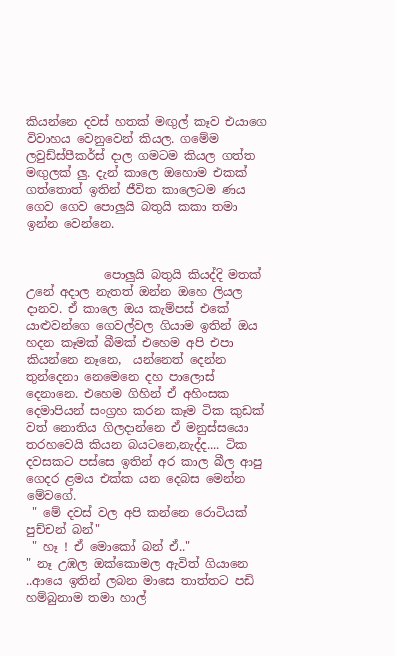කියන්නෙ දවස් හතක් මඟුල් කෑව එයාගෙ විවාහය වෙනුවෙන් කියල. ගමේම ලවුඩ්ස්පීකර්ස් දාල ගමටම කියල ගත්ත මඟුලක් ලු. දැන් කාලෙ ඔහොම එකක් ගත්තොත් ඉතින් ජීවිත කාලෙටම ණය ගෙව ගෙව පොලුයි බතුයි කකා තමා ඉන්න වෙන්නෙ.


             පොලුයි බතුයි කියද්දි මතක් උනේ අදාල නැතත් ඔන්න ඔහෙ ලියල දානව. ඒ කාලෙ ඔය කැම්පස් එකේ යාළුවන්ගෙ ගෙවල්වල ගියාම ඉතින් ඔය හදන කෑමක් බීමක් එහෙම අපි එපා කියන්නෙ නෑනෙ,  යන්නෙත් දෙන්න තුන්දෙනා නෙමෙනෙ දහ පාලොස් දෙනානෙ. එහෙම ගිහින් ඒ අහිංසක දෙමාපියන් සංග්‍රහ කරන කෑම ටික කුඩක් වත් නොතිය ගිලදාන්නෙ ඒ මනුස්සයො තරහවෙයි කියන බයටනෙ,නැද්ද.... ටික දවසකට පස්සෙ ඉතින් අර කාල බීල ආපු ගෙදර ළමය එක්ක යන දෙබස මෙන්න මේවගේ.
 " මේ දවස් වල අපි කන්නෙ රොටියක් පුච්චන් බන්"
 " හෑ ! ඒ මොකෝ බන් ඒ.."
" නෑ උඹල ඔක්කොමල ඇවිත් ගියානෙ ..ආයෙ ඉතින් ලබන මාසෙ තාත්තට පඩි හම්බුනාම තමා හාල්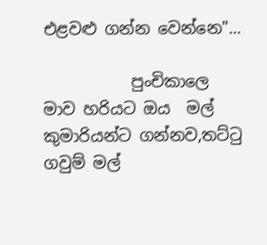එළවළු ගන්න වෙන්නෙ"...

           පුංචිකාලෙ මාව හරියට ඔය  මල් කුමාරියන්ට ගන්නව,තට්‍ටු ගවුම් මල්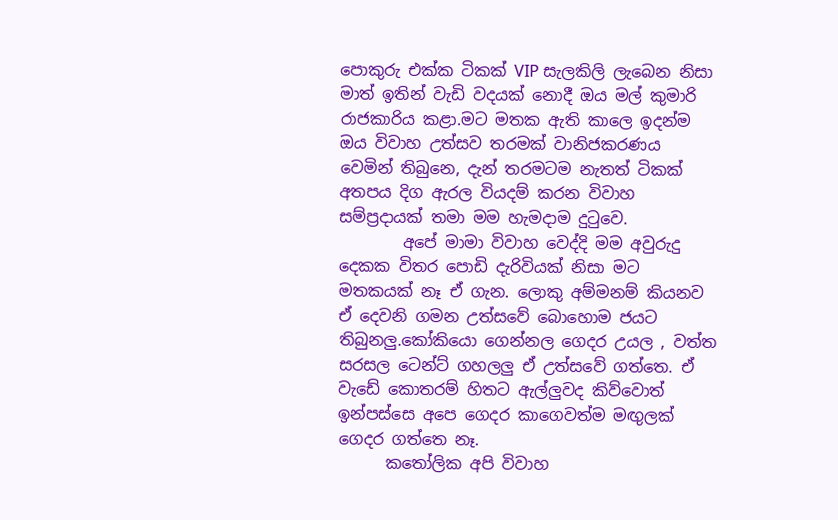පොකුරු එක්ක ටිකක් VIP සැලකිලි ලැබෙන නිසා මාත් ඉතින් වැඩි වදයක් නොදී ඔය මල් කුමාරි රාජකාරිය කළා.මට මතක ඇති කාලෙ ඉදන්ම ඔය විවාහ උත්සව තරමක් වානිජකරණය වෙමින් තිබුනෙ, දැන් තරමටම නැතත් ටිකක් අතපය දිග ඇරල වියදම් කරන විවාහ සම්ප්‍රදායක් තමා මම හැමදාම දු‍ටුවෙ.
        අපේ මාමා විවාහ වෙද්දි මම අවුරුදු දෙකක විතර පොඩි දැරිවියක් නිසා මට මතකයක් නෑ ඒ ගැන. ලොකු අම්මනම් කියනව ඒ දෙවනි ගමන උත්සවේ බොහොම ජයට තිබුනලු.කෝකියො ගෙන්නල ගෙදර උයල , වත්ත සරසල ටෙන්ට් ගහලලු ඒ උත්සවේ ගත්තෙ. ඒ වැඩේ කොතරම් හිතට ඇල්ලුවද කිව්වොත් ඉන්පස්සෙ අපෙ ගෙදර කාගෙවත්ම මඟුලක් ගෙදර ගත්තෙ නෑ.
      ක‍තෝලික අපි විවාහ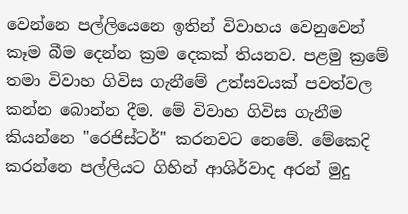වෙන්නෙ පල්ලියෙනෙ ඉතින් විවාහය වෙනුවෙන් කෑම බීම දෙන්න ක්‍රම දෙකක් තියනව. පළමු ක්‍රමේ තමා විවාහ ගිවිස ගැනීමේ උත්සවයක් පවත්වල කන්න බොන්න දීම. මේ විවාහ ගිවිස ගැනීම කියන්නෙ "රෙජිස්ටර්" කරනවට නෙමේ. මේකෙදි කරන්නෙ පල්ලියට ගිහින් ආශිර්වාද අරන් මුදු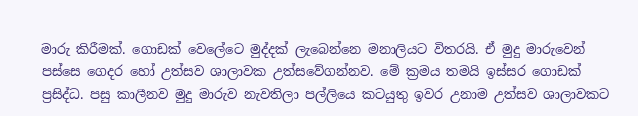මාරු කිරීමක්. ගොඩක් වෙලේටෙ මුද්දක් ලැබෙන්නෙ මනාලියට විතරයි. ඒ මුදු මාරුවෙන් පස්සෙ ගෙදර හෝ උත්සව ශාලාවක උත්සවේගන්නව. මේ ක්‍රමය තමයි ඉස්සර ගොඩක් ප්‍රසිද්ධ. පසු කාලීනව මුදු මාරුව නැවතිලා පල්ලියෙ කටයුතු ඉවර උනාම උත්සව ශාලාවකට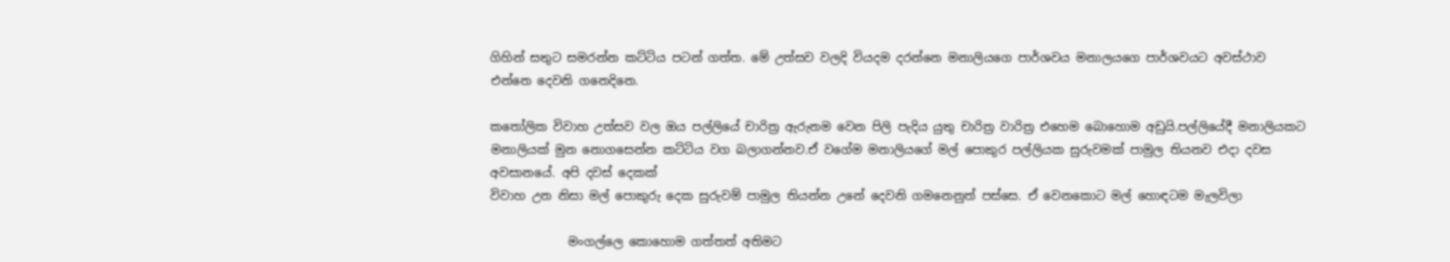ගිහින් සතුට සමරන්න කට්ටිය පටන් ගත්ත. මේ උත්සව වලදි වියදම දරන්නෙ මනාලියගෙ පාර්ශවය මනාලයගෙ පාර්ශවයට අවස්ථාව එන්නෙ දෙවනි ගනෙදිනෙ.

ක‍තෝලික විවාහ උත්සව වල ඔය පල්ලියේ චාරිත්‍ර ඇරුනම වෙන පිලි පැදිය යුතු චාරිත්‍ර වාරිත්‍ර එහෙම බොහොම අඩුයි.පල්ලියේදී මනාලියකට මනාලියක් මුන නොගසෙන්න කට්ටිය වග බලාගන්නව.ඒ වගේම මනාලියගේ මල් පොකුර පල්ලියක සුරුවමක් පාමුල තියනව එදා දවස අවසානයේ. අපි දවස් දෙකක්
විවාහ උන නිසා මල් පොකුරු දෙක සුරුවම් පාමුල තියන්න උනේ දෙවනි ගමනෙනුත් පස්සෙ. ඒ වෙනකොට මල් හොඳටම මැලවිලා

             මංගල්ලෙ කොහොම ගත්තත් අතිමට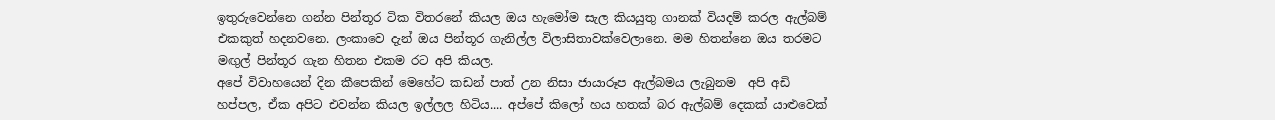ඉතුරුවෙන්නෙ ගන්න පින්තූර ටික විතරනේ කියල ඔය හැමෝම සැල කියයුතු ගානක් වියදම් කරල ඇල්බම් එකකුත් හදනවනෙ. ලංකාවෙ දැන් ඔය පින්තූර ගැනිල්ල විලාසිතාවක්වෙලානෙ. මම හිතන්නෙ ඔය තරමට මඟුල් පින්තූර ගැන හිතන එකම රට අපි කියල.
අපේ විවාහයෙන් දින කීපෙකින් මෙහේට කඩන් පාත් උන නිසා ජායාරූප ඇල්බමය ලැබුනම  අපි අඩි හප්පල, ඒක අපිට එවන්න කියල ඉල්ලල හිටිය.... අප්පේ කිලෝ හය හතක් බර ඇල්බම් දෙකක් යාළුවෙක්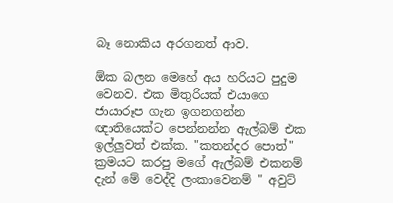බෑ නොකිය අරගනත් ආව.

ඕක බලන මෙහේ අය හරියට පුදුම වෙනව. එක මිතුරියක් එයාගෙ ජායාරූප ගැන ඉගනගන්න ඥාතියෙක්ට පෙන්නන්න ඇල්බම් එක ඉල්ලුවත් එක්ක. "කතන්දර පොත්" ක්‍රමයට කරපු මගේ ඇල්බම් එකනම් දැන් මේ වෙද්දි ලංකාවෙනම් " අවුට්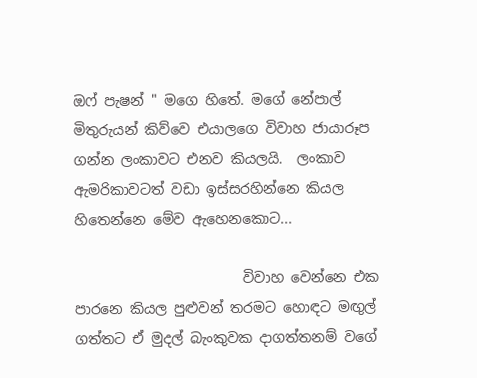ඔෆ් පැෂන් " මගෙ හිතේ. මගේ නේපාල් මිතුරුයන් කිව්වෙ එයාලගෙ විවාහ ජායාරූප ගන්න ලංකාවට එනව කියලයි.  ලංකාව ඇමරිකාවටත් වඩා ඉස්සරහින්නෙ කියල හිතෙන්නෙ මේව ඇහෙනකොට...

                        විවාහ වෙන්නෙ එක පාරනෙ කියල පුළුවන් තරමට හොඳට මඟුල් ගත්තට ඒ මුදල් බැංකුවක දාගත්තනම් වගේ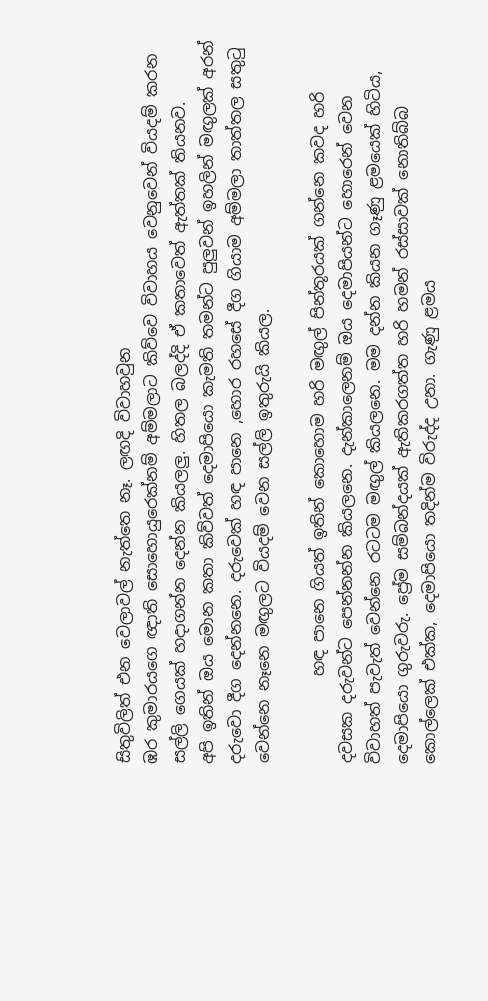සිතුවිලිත් එන වෙලාවල් නැත්තෙ නෑ. ලඟදි විවාහවුන
ඹර කුමාරයගෙ ඥාති සොහොයුරෙක්නම් අම්මලාට කිව්වෙ විවාහය වෙනුවෙන් වියදම් කරන සල්ලි ගෙයක් හදාගන්න දෙන්න කියලලු. හිතල බලද්දි ඒ කතාවෙත් ඇත්තක් තියනව.
අපි ඉතින් ඔය මොන කතා කිව්වත් දෙමාපියො කැමති තමන්ට පුලුවන් ඉහලින් මඟුලක් අරන් දරුවො දීග දෙන්නනෙ. දරුවෙක් හඳ පානෙ ,හොර රහසේ දීග ගියාම අම්මලා තාත්තල සතු‍ටු වෙන්නෙ නෑනෙ මඟුලට වියදම් වෙන සල්ලි ඉතුරුයි කියල.

           හඳ පානෙ ගියත් ඉතින් කොහොම හරි මඟුල් පින්තූරයක් ගන්නෙ කවද හරි දවසක දරුවන්ට පෙන්නන්න කියලනෙ. දැන්කාලෙනම් ඔය දෙමාපියන්ට හොරෙන් වෙන විවාහත් පැවැත් වෙන්නෙ රටටම මඟුල් කියලනෙ. මම දන්න කියන ගෑණු ළමයෙක් හිටිය, දෙමාපියො ගුරුවරු. ප්‍රේම සම්බන්දයක් ඇතිකරගත්ත හරි හමන් රස්සාවක් නොතිබ්බ කොල්ලෙක් එක්ක, දෙමාපියො තදින්ම විරුද්ද උනා. ගැණු ළමය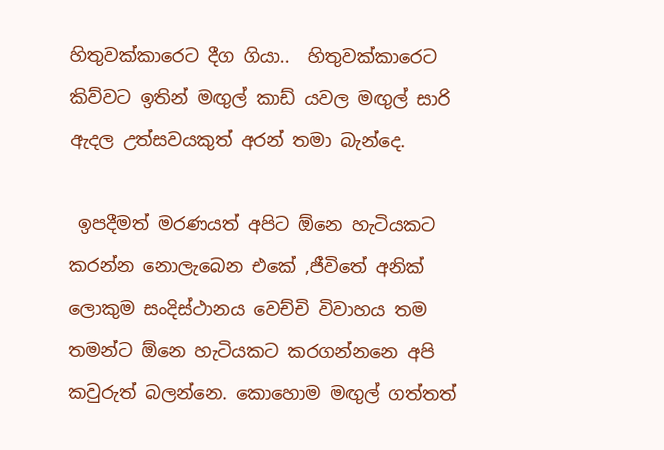හිතුවක්කාරෙට දීග ගියා..  හිතුවක්කාරෙට කිව්වට ඉතින් මඟුල් කාඩ් යවල මඟුල් සාරි ඇදල උත්සවයකුත් අරන් තමා බැන්දෙ.

 ඉපදීමත් මරණයත් අපිට ඕනෙ හැටියකට කරන්න නොලැබෙන එකේ ,ජීවිතේ අනික් ලොකුම සංදිස්ථානය වෙච්චි විවාහය තම තමන්ට ඕනෙ හැටියකට කරගන්නනෙ අපි කවුරුත් බලන්නෙ. කොහොම මඟුල් ගත්තත්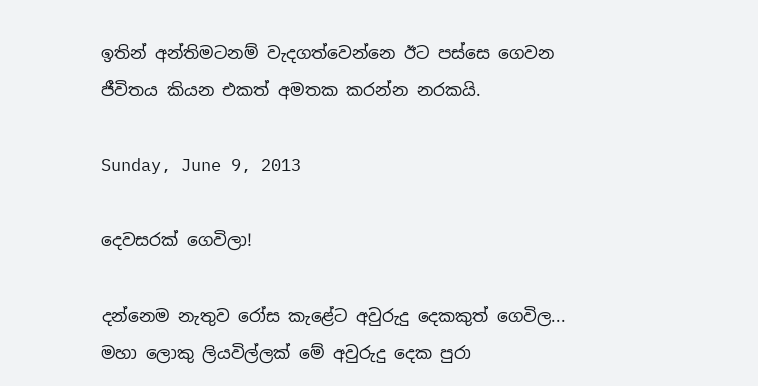ඉතින් අන්තිමටනම් වැදගත්වෙන්නෙ ඊට පස්සෙ ගෙවන ජීවිතය කියන එකත් අමතක කරන්න නරකයි.

Sunday, June 9, 2013

දෙවසරක් ගෙවිලා!

දන්නෙම නැතුව රෝස කැළේට අවුරුදු දෙකකුත් ගෙවිල... මහා ලොකු ලියවිල්ලක් මේ අවුරුදු දෙක පුරා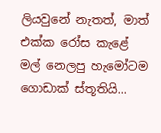ලියවුනේ නැතත්, මාත් එක්ක රෝස කැළේ මල් නෙලපු හැමෝටම ගොඩාක් ස්තූතියි...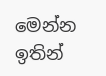මෙන්න ඉතින්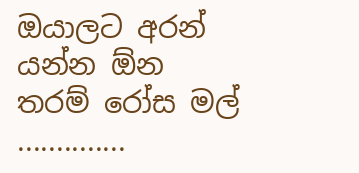ඔයාලට අරන් යන්න ඕන තරම් රෝස මල් ..............